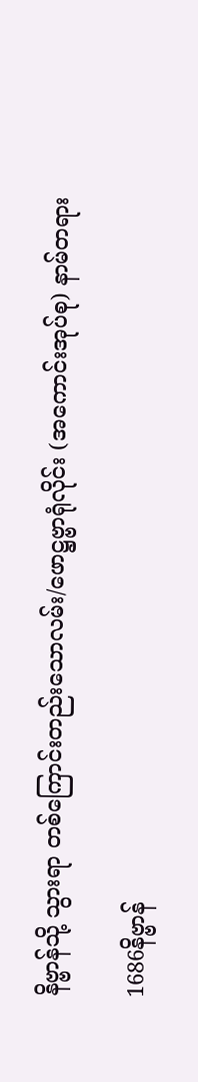နိဗ္ဗာန်သို့ သွားရာ တစ်ကြောင်းတည်းသောလမ်း/ဖောဋ္ဌဗ္ဗာရုံလိုင်း (အကောင်းအုပ်စု) နာမ်တရား

1686နိဗ္ဗာန်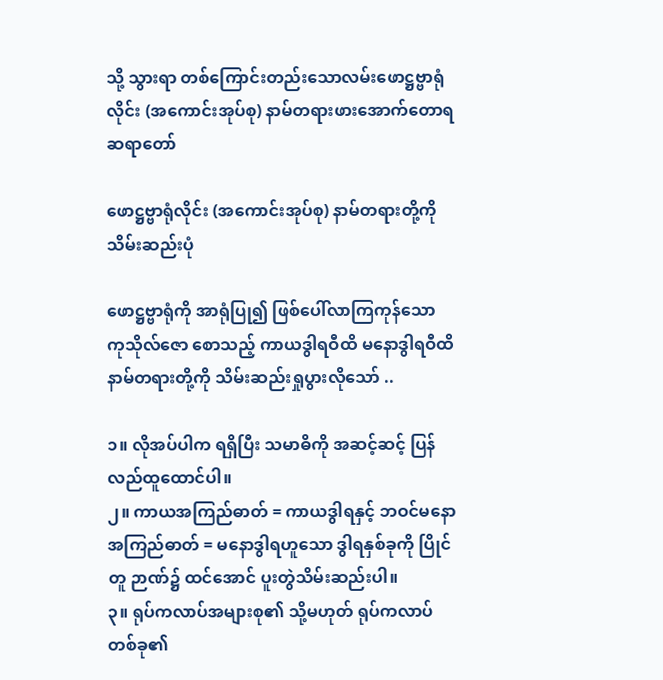သို့ သွားရာ တစ်ကြောင်းတည်းသောလမ်းဖောဋ္ဌဗ္ဗာရုံလိုင်း (အကောင်းအုပ်စု) နာမ်တရားဖားအောက်တောရဆရာတော်

ဖောဋ္ဌဗ္ဗာရုံလိုင်း (အကောင်းအုပ်စု) နာမ်တရားတို့ကို သိမ်းဆည်းပုံ

ဖောဋ္ဌဗ္ဗာရုံကို အာရုံပြု၍ ဖြစ်ပေါ်လာကြကုန်သော ကုသိုလ်ဇော စောသည့် ကာယဒွါရဝီထိ မနောဒွါရဝီထိ နာမ်တရားတို့ကို သိမ်းဆည်းရှုပွားလိုသော် ..

၁။ လိုအပ်ပါက ရရှိပြီး သမာဓိကို အဆင့်ဆင့် ပြန်လည်ထူထောင်ပါ။
၂။ ကာယအကြည်ဓာတ် = ကာယဒွါရနှင့် ဘဝင်မနောအကြည်ဓာတ် = မနောဒွါရဟူသော ဒွါရနှစ်ခုကို ပြိုင်တူ ဉာဏ်၌ ထင်အောင် ပူးတွဲသိမ်းဆည်းပါ။
၃။ ရုပ်ကလာပ်အများစု၏ သို့မဟုတ် ရုပ်ကလာပ်တစ်ခု၏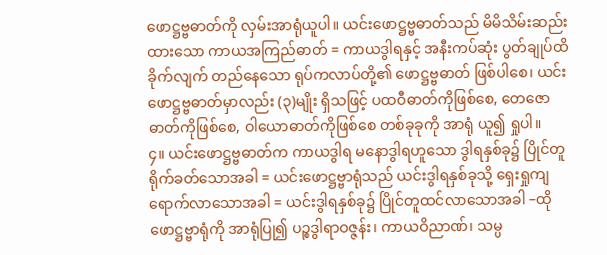ဖောဋ္ဌဗ္ဗဓာတ်ကို လှမ်းအာရုံယူပါ။ ယင်းဖောဋ္ဌဗ္ဗဓာတ်သည် မိမိသိမ်းဆည်းထားသော ကာယအကြည်ဓာတ် = ကာယဒွါရနှင့် အနီးကပ်ဆုံး ပွတ်ချုပ်ထိခိုက်လျက် တည်နေသော ရုပ်ကလာပ်တို့၏ ဖောဋ္ဌဗ္ဗဓာတ် ဖြစ်ပါစေ၊ ယင်းဖောဋ္ဌဗ္ဗဓာတ်မှာလည်း (၃)မျိုး ရှိသဖြင့် ပထဝီဓာတ်ကိုဖြစ်စေ, တေဇောဓာတ်ကိုဖြစ်စေ, ဝါယောဓာတ်ကိုဖြစ်စေ တစ်ခုခုကို အာရုံ ယူ၍ ရှုပါ။
၄။ ယင်းဖောဋ္ဌဗ္ဗဓာတ်က ကာယဒွါရ မနောဒွါရဟူသော ဒွါရနှစ်ခု၌ ပြိုင်တူရိုက်ခတ်သောအခါ = ယင်းဖောဋ္ဌဗ္ဗာရုံသည် ယင်းဒွါရနှစ်ခုသို့ ရှေးရှုကျရောက်လာသောအခါ = ယင်းဒွါရနှစ်ခု၌ ပြိုင်တူထင်လာသောအခါ –ထိုဖောဋ္ဌဗ္ဗာရုံကို အာရုံပြု၍ ပဉ္စဒွါရာဝဇ္ဇန်း၊ ကာယဝိညာဏ်၊ သမ္ပ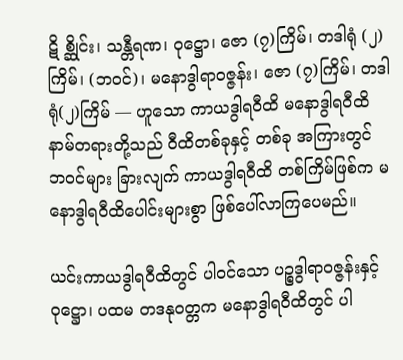ဋိ စ္ဆိုင်း၊ သန္တီရဏ၊ ဝုဋ္ဌော၊ ဇော (၇)ကြိမ်၊ တဒါရုံ (၂)ကြိမ်၊ (ဘဝင်)၊ မနောဒွါရာဝဇ္ဇန်း၊ ဇော (၇)ကြိမ်၊ တဒါရုံ(၂)ကြိမ် –– ဟူသော ကာယဒွါရဝီထိ မနောဒွါရဝီထိ နာမ်တရားတို့သည် ဝီထိတစ်ခုနှင့် တစ်ခု အကြားတွင် ဘဝင်များ ခြားလျက် ကာယဒွါရဝီထိ တစ်ကြိမ်ဖြစ်က မနောဒွါရဝီထိပေါင်းများစွာ ဖြစ်ပေါ်လာကြပေမည်။

ယင်းကာယဒွါရဝီထိတွင် ပါဝင်သော ပဉ္စဒွါရာဝဇ္ဇန်းနှင့် ဝုဋ္ဌော၊ ပထမ တဒနုဝတ္တက မနောဒွါရဝီထိတွင် ပါ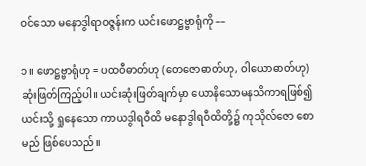ဝင်သော မနောဒွါရာဝဇ္ဇန်းက ယင်းဖောဋ္ဌဗ္ဗာရုံကို ––

၁။ ဖောဋ္ဌဗ္ဗာရုံဟု = ပထဝီဓာတ်ဟု (တေဇောဓာတ်ဟု, ဝါယောဓာတ်ဟု) ဆုံးဖြတ်ကြည့်ပါ။ ယင်းဆုံးဖြတ်ချက်မှာ ယောနိသောမနသိကာရဖြစ်၍ ယင်းသို့ ရှုနေသော ကာယဒွါရဝီထိ မနောဒွါရဝီထိတို့၌ ကုသိုလ်ဇော စောမည် ဖြစ်ပေသည်။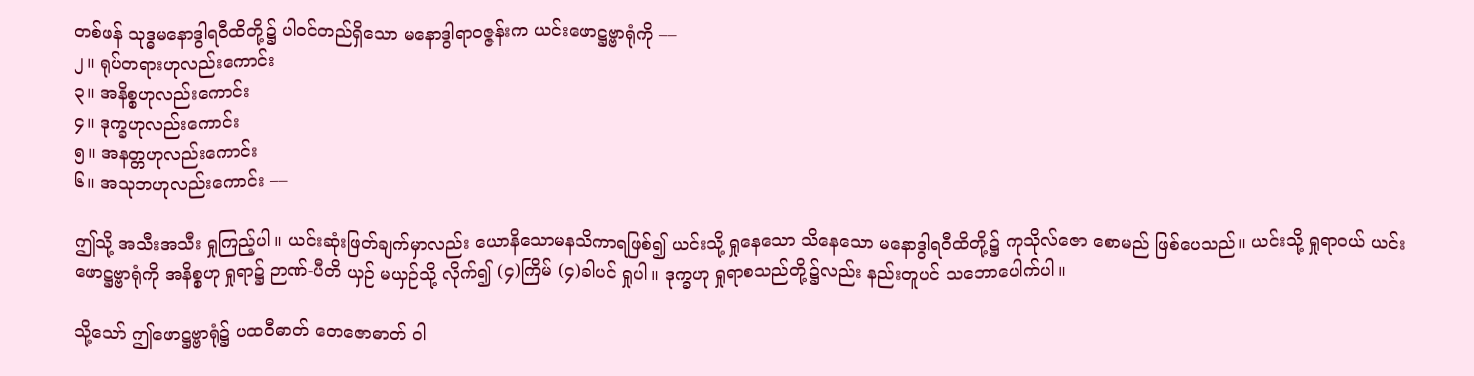တစ်ဖန် သုဒ္ဓမနောဒွါရဝီထိတို့၌ ပါဝင်တည်ရှိသော မနောဒွါရာဝဇ္ဇန်းက ယင်းဖောဋ္ဌဗ္ဗာရုံကို ––
၂။ ရုပ်တရားဟုလည်းကောင်း
၃။ အနိစ္စဟုလည်းကောင်း
၄။ ဒုက္ခဟုလည်းကောင်း
၅။ အနတ္တဟုလည်းကောင်း
၆။ အသုဘဟုလည်းကောင်း ––

ဤသို့ အသီးအသီး ရှုကြည့်ပါ။ ယင်းဆုံးဖြတ်ချက်မှာလည်း ယောနိသောမနသိကာရဖြစ်၍ ယင်းသို့ ရှုနေသော သိနေသော မနောဒွါရဝီထိတို့၌ ကုသိုလ်ဇော စောမည် ဖြစ်ပေသည်။ ယင်းသို့ ရှုရာဝယ် ယင်းဖောဋ္ဌဗ္ဗာရုံကို အနိစ္စဟု ရှုရာ၌ ဉာဏ်-ပီတိ ယှဉ် မယှဉ်သို့ လိုက်၍ (၄)ကြိမ် (၄)ခါပင် ရှုပါ။ ဒုက္ခဟု ရှုရာစသည်တို့၌လည်း နည်းတူပင် သဘောပေါက်ပါ။

သို့သော် ဤဖောဋ္ဌဗ္ဗာရုံ၌ ပထဝီဓာတ် တေဇောဓာတ် ဝါ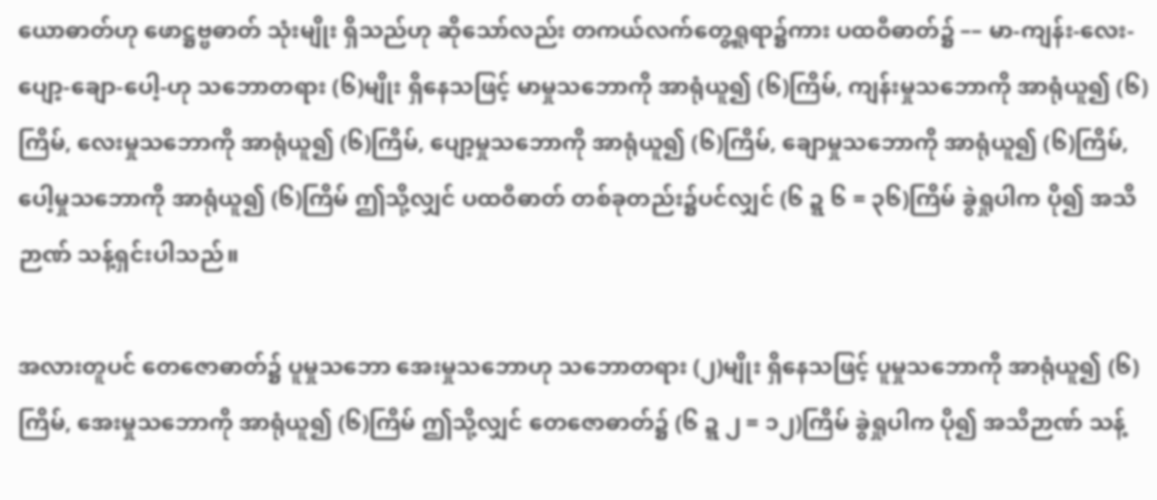ယောဓာတ်ဟု ဖောဋ္ဌဗ္ဗဓာတ် သုံးမျိုး ရှိသည်ဟု ဆိုသော်လည်း တကယ်လက်တွေ့ရှုရာ၌ကား ပထဝီဓာတ်၌ –– မာ-ကျန်း-လေး-ပျော့-ချော-ပေါ့-ဟု သဘောတရား (၆)မျိုး ရှိနေသဖြင့် မာမှုသဘောကို အာရုံယူ၍ (၆)ကြိမ်, ကျန်းမှုသဘောကို အာရုံယူ၍ (၆)ကြိမ်, လေးမှုသဘောကို အာရုံယူ၍ (၆)ကြိမ်, ပျော့မှုသဘောကို အာရုံယူ၍ (၆)ကြိမ်, ချောမှုသဘောကို အာရုံယူ၍ (၆)ကြိမ်, ပေါ့မှုသဘောကို အာရုံယူ၍ (၆)ကြိမ် ဤသို့လျှင် ပထဝီဓာတ် တစ်ခုတည်း၌ပင်လျှင် (၆ ဍ္ဍ ၆ = ၃၆)ကြိမ် ခွဲရှုပါက ပို၍ အသိဉာဏ် သန့်ရှင်းပါသည်။

အလားတူပင် တေဇောဓာတ်၌ ပူမှုသဘော အေးမှုသဘောဟု သဘောတရား (၂)မျိုး ရှိနေသဖြင့် ပူမှုသဘောကို အာရုံယူ၍ (၆)ကြိမ်, အေးမှုသဘောကို အာရုံယူ၍ (၆)ကြိမ် ဤသို့လျှင် တေဇောဓာတ်၌ (၆ ဍ္ဍ ၂ = ၁၂)ကြိမ် ခွဲရှုပါက ပို၍ အသိဉာဏ် သန့်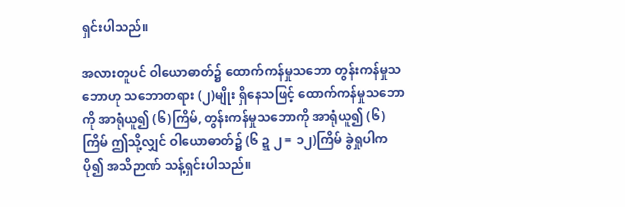ရှင်းပါသည်။

အလားတူပင် ဝါယောဓာတ်၌ ထောက်ကန်မှုသဘော တွန်းကန်မှုသဘောဟု သဘောတရား (၂)မျိုး ရှိနေသဖြင့် ထောက်ကန်မှုသဘောကို အာရုံယူ၍ (၆)ကြိမ်, တွန်းကန်မှုသဘောကို အာရုံယူ၍ (၆)ကြိမ် ဤသို့လျှင် ဝါယောဓာတ်၌ (၆ ဍ္ဍ ၂ = ၁၂)ကြိမ် ခွဲရှုပါက ပို၍ အသိဉာဏ် သန့်ရှင်းပါသည်။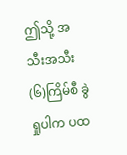ဤသို့ အသီးအသီး (၆)ကြိမ်စီ ခွဲရှုပါက ပထ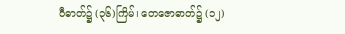ဝီဓာတ်၌ (၃၆)ကြိမ်၊ တေဇောဓာတ်၌ (၁၂)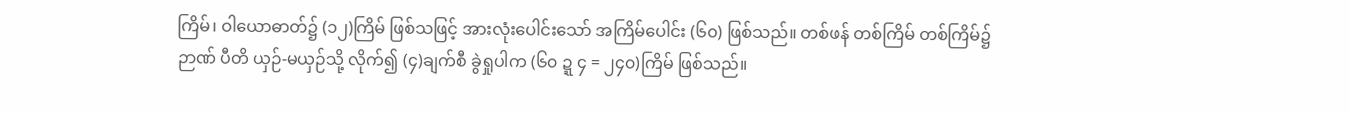ကြိမ်၊ ဝါယောဓာတ်၌ (၁၂)ကြိမ် ဖြစ်သဖြင့် အားလုံးပေါင်းသော် အကြိမ်ပေါင်း (၆၀) ဖြစ်သည်။ တစ်ဖန် တစ်ကြိမ် တစ်ကြိမ်၌ ဉာဏ် ပီတိ ယှဉ်-မယှဉ်သို့ လိုက်၍ (၄)ချက်စီ ခွဲရှုပါက (၆၀ ဍ္ဍ ၄ = ၂၄၀)ကြိမ် ဖြစ်သည်။